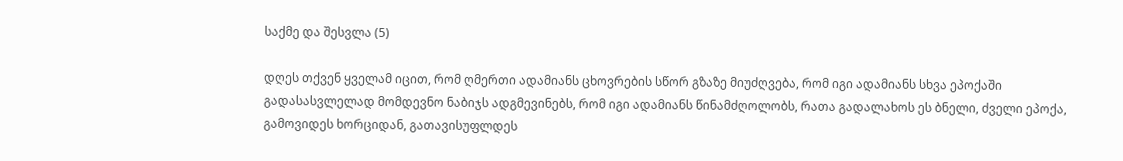საქმე და შესვლა (5)

დღეს თქვენ ყველამ იცით, რომ ღმერთი ადამიანს ცხოვრების სწორ გზაზე მიუძღვება, რომ იგი ადამიანს სხვა ეპოქაში გადასასვლელად მომდევნო ნაბიჯს ადგმევინებს, რომ იგი ადამიანს წინამძღოლობს, რათა გადალახოს ეს ბნელი, ძველი ეპოქა, გამოვიდეს ხორციდან, გათავისუფლდეს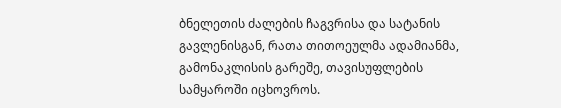ბნელეთის ძალების ჩაგვრისა და სატანის გავლენისგან, რათა თითოეულმა ადამიანმა, გამონაკლისის გარეშე, თავისუფლების სამყაროში იცხოვროს.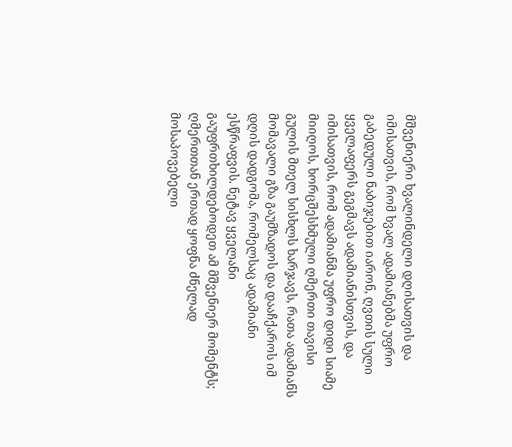მშვენიერი ხვალინდელი დღისათვის და იმისათვის, რომ ხვალ ადამიანებმა უფრო გაბედული ნაბიჯებით იარონ, ღვთის სული ყველაფერს გეგმავს ადამიანისთვის, და იმისათვის, რომ ადამიანმა უფრო დიდი სიამე მიიღოს, ხორცშესხმული ღმერთი თავისი გულის მთელ სისხლს ხარჯავს, რათა ადამიანს მომავალი გზა გაუმზადოს და დააჩქაროს იმ დღის დადგომა, რომელსაც ადამიანი ესწრაფვის. ნეტავ ყველანი გაუფრთხილდებოდეთ ამ მშვენიერ მომენტს; ღმერთთან ერთად ყოფნა ძნელად მოსაპოვებელი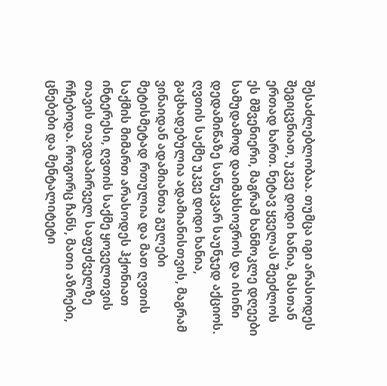შესაძლებლობაა. თუმცა იგი არასოდეს შეგიცვნიათ, უკვე დიდი ხანია, მასთან ერთად ხართ. ნეტავ ყველას შეეძლოს ეს მშვენიერი, მაგრამ ხანმოკლე დღეები სამუდამოდ დაიმახსოვროს და ისინი დედამიწაზე სანუკვარ საუნჯედ აქციოს. ღვთის საქმე უკვე დიდი ხანია, გაცხადებულია ადამიანისთვის, მაგრამ ვინაიდან ადამიანთა გულები მეტისმეტად რთულია და მათ ღვთის საქმის მიმართ არასოდეს ჰქონიათ ინტერესი, ღვთის საქმე ყოველთვის თავის თავდაპირველ საფუძველზე რჩებოდა. როგორც ჩანს, მათი აზრები, ცნებები და მენტალიტეტი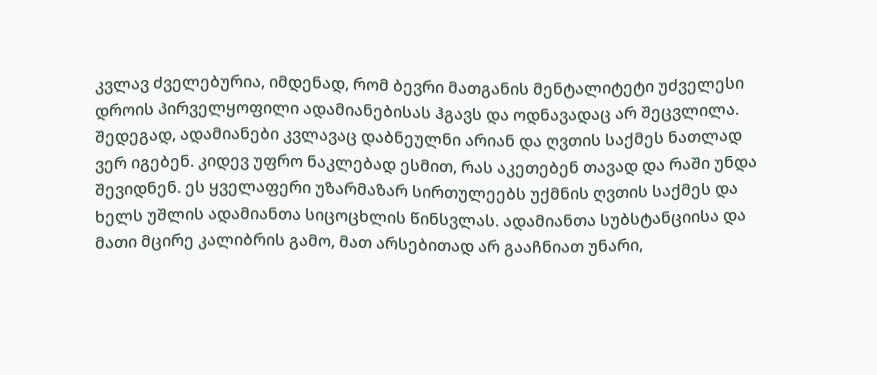კვლავ ძველებურია, იმდენად, რომ ბევრი მათგანის მენტალიტეტი უძველესი დროის პირველყოფილი ადამიანებისას ჰგავს და ოდნავადაც არ შეცვლილა. შედეგად, ადამიანები კვლავაც დაბნეულნი არიან და ღვთის საქმეს ნათლად ვერ იგებენ. კიდევ უფრო ნაკლებად ესმით, რას აკეთებენ თავად და რაში უნდა შევიდნენ. ეს ყველაფერი უზარმაზარ სირთულეებს უქმნის ღვთის საქმეს და ხელს უშლის ადამიანთა სიცოცხლის წინსვლას. ადამიანთა სუბსტანციისა და მათი მცირე კალიბრის გამო, მათ არსებითად არ გააჩნიათ უნარი,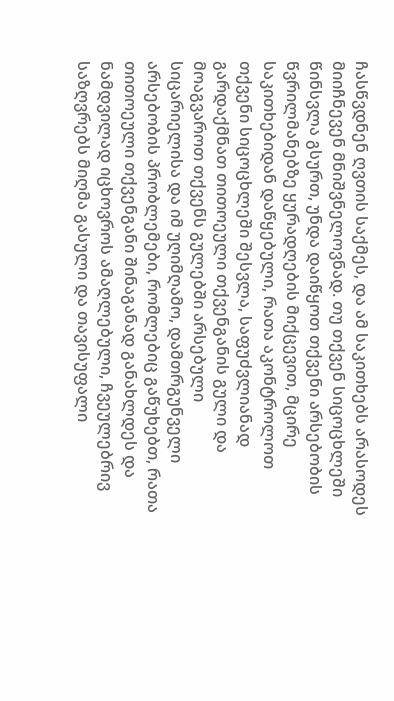ჩასწვდნენ ღვთის საქმეს, და ამ საკითხებს არასოდეს მიიჩნევენ მნიშვნელოვნად. თუ თქვენ სიცოცხლეში წინსვლა გსურთ, უნდა დაიწყოთ თქვენი არსებობის წვრილმანებზე ყურადღების მიქცევით, მცირე საკითხებიდან დაწყებული, რათა აკონტროლოთ თქვენი სიცოცხლეში შესვლა, საფუძვლიანად გარდაქმნათ თითოეული თქვენგანის გული და მოაგვაროთ თქვენს გულებში არსებული სიცარიელისა და იმ უღიმღამო, დამთრგუნველი არსებობის პრობლემები, რომლებიც გაწუხებთ, რათა თითოეული თქვენგანი შინაგანად განახლდეს და ნამდვილად იცხოვროს ამაღლებული, ჩვეულებრივ საზღვრებს მიღმა გასული და თავისუფალი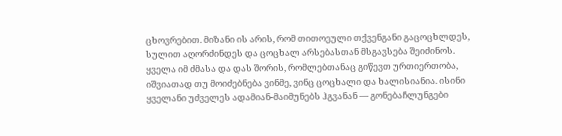ცხოვრებით. მიზანი ის არის, რომ თითოეული თქვენგანი გაცოცხლდეს, სულით აღორძინდეს და ცოცხალ არსებასთან მსგავსება შეიძინოს. ყველა იმ ძმასა და დას შორის, რომლებთანაც გიწევთ ურთიერთობა, იშვიათად თუ მოიძებნება ვინმე, ვინც ცოცხალი და ხალისიანია. ისინი ყველანი უძველეს ადამიან-მაიმუნებს ჰგვანან — გონებაჩლუნგები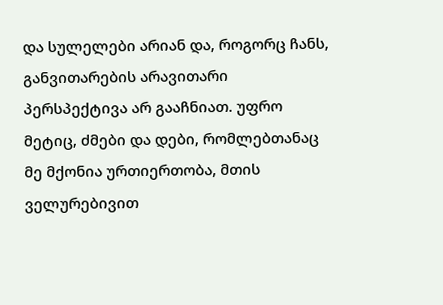და სულელები არიან და, როგორც ჩანს, განვითარების არავითარი პერსპექტივა არ გააჩნიათ. უფრო მეტიც, ძმები და დები, რომლებთანაც მე მქონია ურთიერთობა, მთის ველურებივით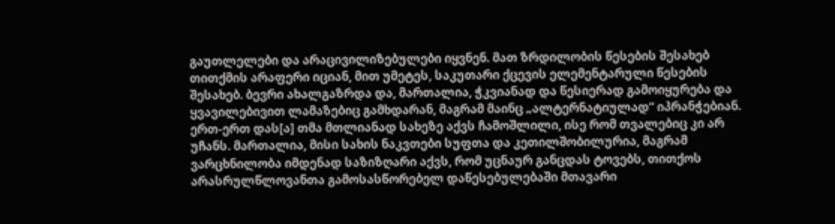გაუთლელები და არაცივილიზებულები იყვნენ. მათ ზრდილობის წესების შესახებ თითქმის არაფერი იციან, მით უმეტეს, საკუთარი ქცევის ელემენტარული წესების შესახებ. ბევრი ახალგაზრდა და, მართალია, ჭკვიანად და წესიერად გამოიყურება და ყვავილებივით ლამაზებიც გამხდარან, მაგრამ მაინც „ალტერნატიულად“ იპრანჭებიან. ერთ-ერთ დას[ა] თმა მთლიანად სახეზე აქვს ჩამოშლილი, ისე რომ თვალებიც კი არ უჩანს. მართალია, მისი სახის ნაკვთები სუფთა და კეთილშობილურია, მაგრამ ვარცხნილობა იმდენად საზიზღარი აქვს, რომ უცნაურ განცდას ტოვებს, თითქოს არასრულწლოვანთა გამოსასწორებელ დაწესებულებაში მთავარი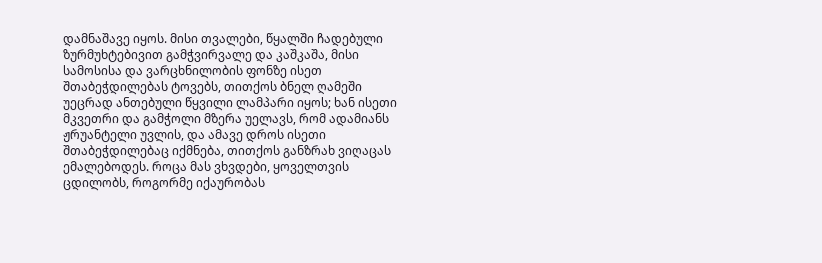დამნაშავე იყოს. მისი თვალები, წყალში ჩადებული ზურმუხტებივით გამჭვირვალე და კაშკაშა, მისი სამოსისა და ვარცხნილობის ფონზე ისეთ შთაბეჭდილებას ტოვებს, თითქოს ბნელ ღამეში უეცრად ანთებული წყვილი ლამპარი იყოს; ხან ისეთი მკვეთრი და გამჭოლი მზერა უელავს, რომ ადამიანს ჟრუანტელი უვლის, და ამავე დროს ისეთი შთაბეჭდილებაც იქმნება, თითქოს განზრახ ვიღაცას ემალებოდეს. როცა მას ვხვდები, ყოველთვის ცდილობს, როგორმე იქაურობას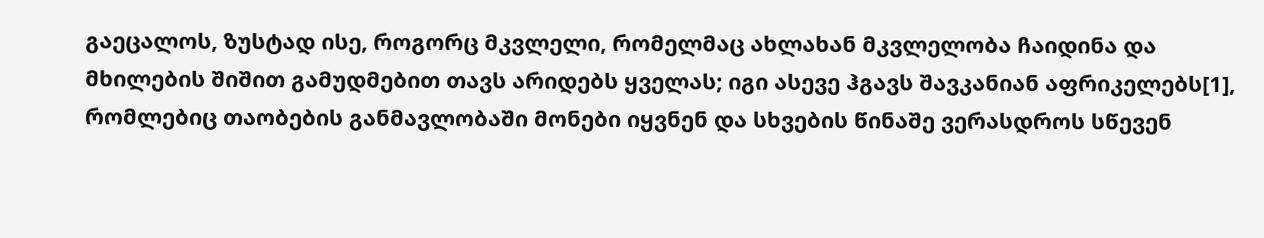გაეცალოს, ზუსტად ისე, როგორც მკვლელი, რომელმაც ახლახან მკვლელობა ჩაიდინა და მხილების შიშით გამუდმებით თავს არიდებს ყველას; იგი ასევე ჰგავს შავკანიან აფრიკელებს[1], რომლებიც თაობების განმავლობაში მონები იყვნენ და სხვების წინაშე ვერასდროს სწევენ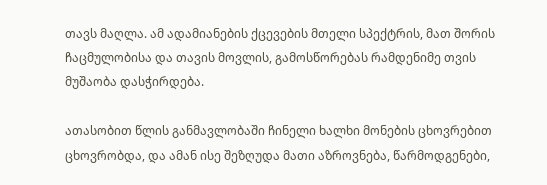თავს მაღლა. ამ ადამიანების ქცევების მთელი სპექტრის, მათ შორის ჩაცმულობისა და თავის მოვლის, გამოსწორებას რამდენიმე თვის მუშაობა დასჭირდება.

ათასობით წლის განმავლობაში ჩინელი ხალხი მონების ცხოვრებით ცხოვრობდა, და ამან ისე შეზღუდა მათი აზროვნება, წარმოდგენები,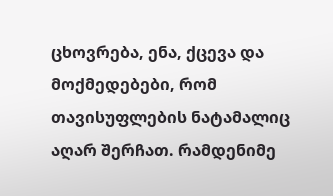ცხოვრება, ენა, ქცევა და მოქმედებები, რომ თავისუფლების ნატამალიც აღარ შერჩათ. რამდენიმე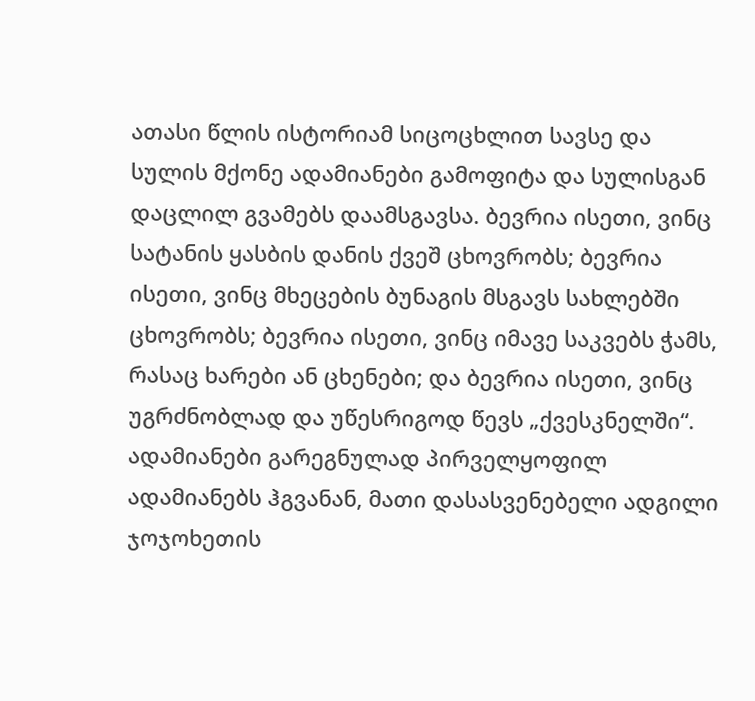ათასი წლის ისტორიამ სიცოცხლით სავსე და სულის მქონე ადამიანები გამოფიტა და სულისგან დაცლილ გვამებს დაამსგავსა. ბევრია ისეთი, ვინც სატანის ყასბის დანის ქვეშ ცხოვრობს; ბევრია ისეთი, ვინც მხეცების ბუნაგის მსგავს სახლებში ცხოვრობს; ბევრია ისეთი, ვინც იმავე საკვებს ჭამს, რასაც ხარები ან ცხენები; და ბევრია ისეთი, ვინც უგრძნობლად და უწესრიგოდ წევს „ქვესკნელში“. ადამიანები გარეგნულად პირველყოფილ ადამიანებს ჰგვანან, მათი დასასვენებელი ადგილი ჯოჯოხეთის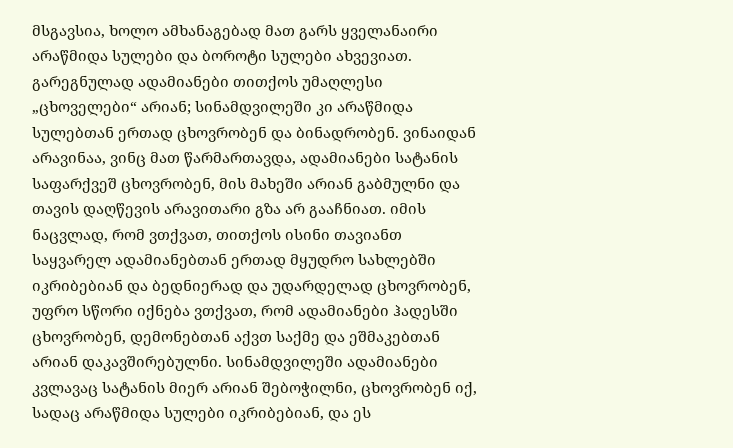მსგავსია, ხოლო ამხანაგებად მათ გარს ყველანაირი არაწმიდა სულები და ბოროტი სულები ახვევიათ. გარეგნულად ადამიანები თითქოს უმაღლესი „ცხოველები“ არიან; სინამდვილეში კი არაწმიდა სულებთან ერთად ცხოვრობენ და ბინადრობენ. ვინაიდან არავინაა, ვინც მათ წარმართავდა, ადამიანები სატანის საფარქვეშ ცხოვრობენ, მის მახეში არიან გაბმულნი და თავის დაღწევის არავითარი გზა არ გააჩნიათ. იმის ნაცვლად, რომ ვთქვათ, თითქოს ისინი თავიანთ საყვარელ ადამიანებთან ერთად მყუდრო სახლებში იკრიბებიან და ბედნიერად და უდარდელად ცხოვრობენ, უფრო სწორი იქნება ვთქვათ, რომ ადამიანები ჰადესში ცხოვრობენ, დემონებთან აქვთ საქმე და ეშმაკებთან არიან დაკავშირებულნი. სინამდვილეში ადამიანები კვლავაც სატანის მიერ არიან შებოჭილნი, ცხოვრობენ იქ, სადაც არაწმიდა სულები იკრიბებიან, და ეს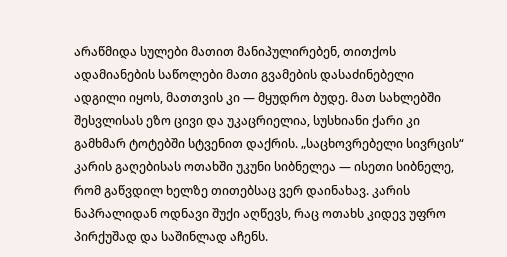არაწმიდა სულები მათით მანიპულირებენ, თითქოს ადამიანების საწოლები მათი გვამების დასაძინებელი ადგილი იყოს, მათთვის კი — მყუდრო ბუდე. მათ სახლებში შესვლისას ეზო ცივი და უკაცრიელია, სუსხიანი ქარი კი გამხმარ ტოტებში სტვენით დაქრის. „საცხოვრებელი სივრცის“ კარის გაღებისას ოთახში უკუნი სიბნელეა — ისეთი სიბნელე, რომ გაწვდილ ხელზე თითებსაც ვერ დაინახავ. კარის ნაპრალიდან ოდნავი შუქი აღწევს, რაც ოთახს კიდევ უფრო პირქუშად და საშინლად აჩენს.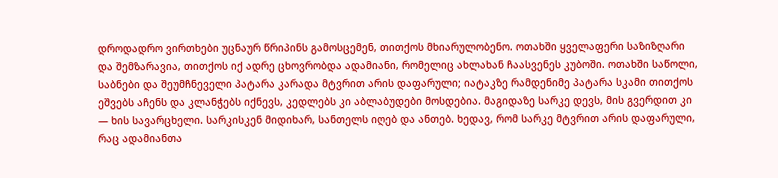დროდადრო ვირთხები უცნაურ წრიპინს გამოსცემენ, თითქოს მხიარულობენო. ოთახში ყველაფერი საზიზღარი და შემზარავია, თითქოს იქ ადრე ცხოვრობდა ადამიანი, რომელიც ახლახან ჩაასვენეს კუბოში. ოთახში საწოლი, საბნები და შეუმჩნეველი პატარა კარადა მტვრით არის დაფარული; იატაკზე რამდენიმე პატარა სკამი თითქოს ეშვებს აჩენს და კლანჭებს იქნევს, კედლებს კი აბლაბუდები მოსდებია. მაგიდაზე სარკე დევს, მის გვერდით კი — ხის სავარცხელი. სარკისკენ მიდიხარ, სანთელს იღებ და ანთებ. ხედავ, რომ სარკე მტვრით არის დაფარული, რაც ადამიანთა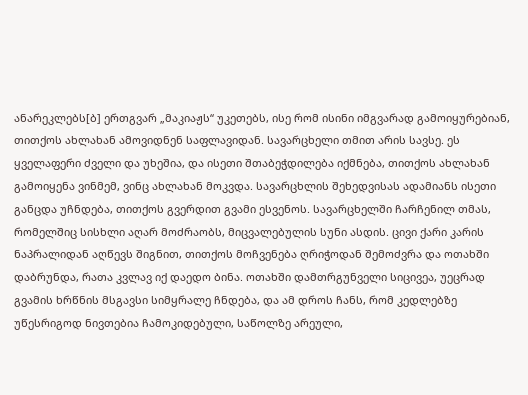ანარეკლებს[ბ] ერთგვარ „მაკიაჟს“ უკეთებს, ისე რომ ისინი იმგვარად გამოიყურებიან, თითქოს ახლახან ამოვიდნენ საფლავიდან. სავარცხელი თმით არის სავსე. ეს ყველაფერი ძველი და უხეშია, და ისეთი შთაბეჭდილება იქმნება, თითქოს ახლახან გამოიყენა ვინმემ, ვინც ახლახან მოკვდა. სავარცხლის შეხედვისას ადამიანს ისეთი განცდა უჩნდება, თითქოს გვერდით გვამი ესვენოს. სავარცხელში ჩარჩენილ თმას, რომელშიც სისხლი აღარ მოძრაობს, მიცვალებულის სუნი ასდის. ცივი ქარი კარის ნაპრალიდან აღწევს შიგნით, თითქოს მოჩვენება ღრიჭოდან შემოძვრა და ოთახში დაბრუნდა, რათა კვლავ იქ დაედო ბინა. ოთახში დამთრგუნველი სიცივეა, უეცრად გვამის ხრწნის მსგავსი სიმყრალე ჩნდება, და ამ დროს ჩანს, რომ კედლებზე უწესრიგოდ ნივთებია ჩამოკიდებული, საწოლზე არეული,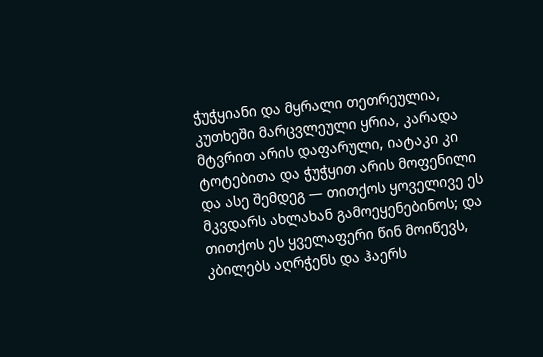ჭუჭყიანი და მყრალი თეთრეულია, კუთხეში მარცვლეული ყრია, კარადა მტვრით არის დაფარული, იატაკი კი ტოტებითა და ჭუჭყით არის მოფენილი და ასე შემდეგ — თითქოს ყოველივე ეს მკვდარს ახლახან გამოეყენებინოს; და თითქოს ეს ყველაფერი წინ მოიწევს, კბილებს აღრჭენს და ჰაერს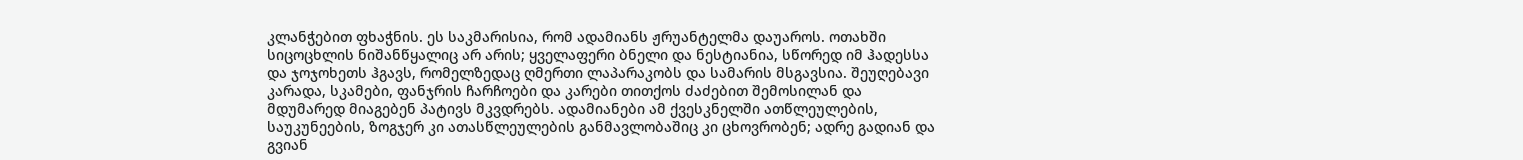კლანჭებით ფხაჭნის. ეს საკმარისია, რომ ადამიანს ჟრუანტელმა დაუაროს. ოთახში სიცოცხლის ნიშანწყალიც არ არის; ყველაფერი ბნელი და ნესტიანია, სწორედ იმ ჰადესსა და ჯოჯოხეთს ჰგავს, რომელზედაც ღმერთი ლაპარაკობს და სამარის მსგავსია. შეუღებავი კარადა, სკამები, ფანჯრის ჩარჩოები და კარები თითქოს ძაძებით შემოსილან და მდუმარედ მიაგებენ პატივს მკვდრებს. ადამიანები ამ ქვესკნელში ათწლეულების, საუკუნეების, ზოგჯერ კი ათასწლეულების განმავლობაშიც კი ცხოვრობენ; ადრე გადიან და გვიან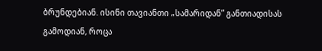ბრუნდებიან. ისინი თავიანთი „სამარიდან“ განთიადისას გამოდიან, როცა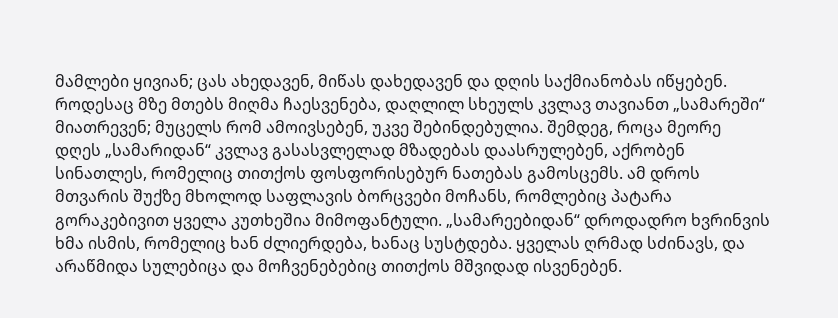მამლები ყივიან; ცას ახედავენ, მიწას დახედავენ და დღის საქმიანობას იწყებენ. როდესაც მზე მთებს მიღმა ჩაესვენება, დაღლილ სხეულს კვლავ თავიანთ „სამარეში“ მიათრევენ; მუცელს რომ ამოივსებენ, უკვე შებინდებულია. შემდეგ, როცა მეორე დღეს „სამარიდან“ კვლავ გასასვლელად მზადებას დაასრულებენ, აქრობენ სინათლეს, რომელიც თითქოს ფოსფორისებურ ნათებას გამოსცემს. ამ დროს მთვარის შუქზე მხოლოდ საფლავის ბორცვები მოჩანს, რომლებიც პატარა გორაკებივით ყველა კუთხეშია მიმოფანტული. „სამარეებიდან“ დროდადრო ხვრინვის ხმა ისმის, რომელიც ხან ძლიერდება, ხანაც სუსტდება. ყველას ღრმად სძინავს, და არაწმიდა სულებიცა და მოჩვენებებიც თითქოს მშვიდად ისვენებენ.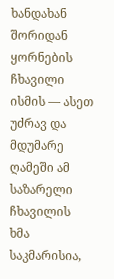ხანდახან შორიდან ყორნების ჩხავილი ისმის — ასეთ უძრავ და მდუმარე ღამეში ამ საზარელი ჩხავილის ხმა საკმარისია,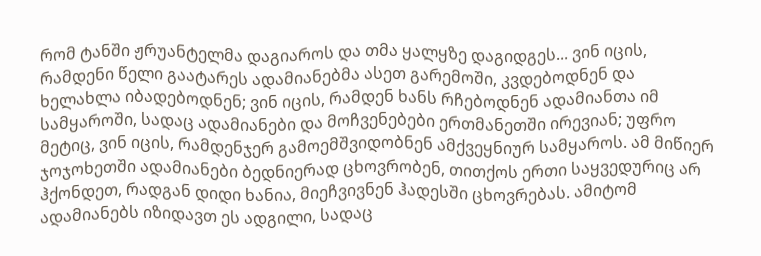რომ ტანში ჟრუანტელმა დაგიაროს და თმა ყალყზე დაგიდგეს... ვინ იცის, რამდენი წელი გაატარეს ადამიანებმა ასეთ გარემოში, კვდებოდნენ და ხელახლა იბადებოდნენ; ვინ იცის, რამდენ ხანს რჩებოდნენ ადამიანთა იმ სამყაროში, სადაც ადამიანები და მოჩვენებები ერთმანეთში ირევიან; უფრო მეტიც, ვინ იცის, რამდენჯერ გამოემშვიდობნენ ამქვეყნიურ სამყაროს. ამ მიწიერ ჯოჯოხეთში ადამიანები ბედნიერად ცხოვრობენ, თითქოს ერთი საყვედურიც არ ჰქონდეთ, რადგან დიდი ხანია, მიეჩვივნენ ჰადესში ცხოვრებას. ამიტომ ადამიანებს იზიდავთ ეს ადგილი, სადაც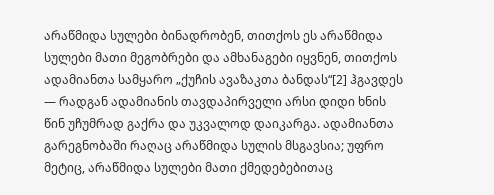არაწმიდა სულები ბინადრობენ, თითქოს ეს არაწმიდა სულები მათი მეგობრები და ამხანაგები იყვნენ, თითქოს ადამიანთა სამყარო „ქუჩის ავაზაკთა ბანდას“[2] ჰგავდეს — რადგან ადამიანის თავდაპირველი არსი დიდი ხნის წინ უჩუმრად გაქრა და უკვალოდ დაიკარგა. ადამიანთა გარეგნობაში რაღაც არაწმიდა სულის მსგავსია; უფრო მეტიც, არაწმიდა სულები მათი ქმედებებითაც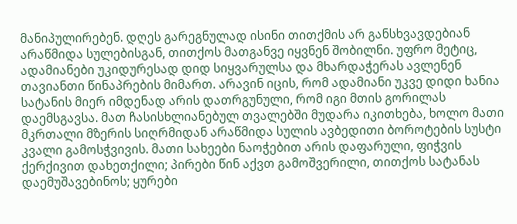მანიპულირებენ. დღეს გარეგნულად ისინი თითქმის არ განსხვავდებიან არაწმიდა სულებისგან, თითქოს მათგანვე იყვნენ შობილნი. უფრო მეტიც, ადამიანები უკიდურესად დიდ სიყვარულსა და მხარდაჭერას ავლენენ თავიანთი წინაპრების მიმართ. არავინ იცის, რომ ადამიანი უკვე დიდი ხანია სატანის მიერ იმდენად არის დათრგუნული, რომ იგი მთის გორილას დაემსგავსა. მათ ჩასისხლიანებულ თვალებში მუდარა იკითხება, ხოლო მათი მკრთალი მზერის სიღრმიდან არაწმიდა სულის ავბედითი ბოროტების სუსტი კვალი გამოსჭვივის. მათი სახეები ნაოჭებით არის დაფარული, ფიჭვის ქერქივით დახეთქილი; პირები წინ აქვთ გამოშვერილი, თითქოს სატანას დაემუშავებინოს; ყურები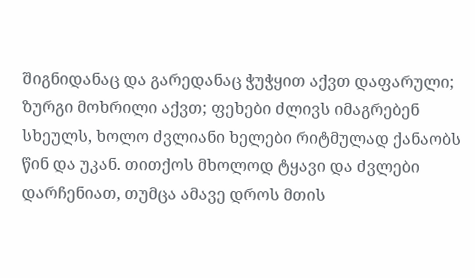შიგნიდანაც და გარედანაც ჭუჭყით აქვთ დაფარული; ზურგი მოხრილი აქვთ; ფეხები ძლივს იმაგრებენ სხეულს, ხოლო ძვლიანი ხელები რიტმულად ქანაობს წინ და უკან. თითქოს მხოლოდ ტყავი და ძვლები დარჩენიათ, თუმცა ამავე დროს მთის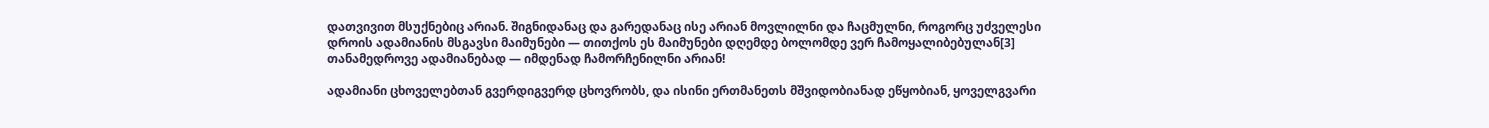დათვივით მსუქნებიც არიან. შიგნიდანაც და გარედანაც ისე არიან მოვლილნი და ჩაცმულნი, როგორც უძველესი დროის ადამიანის მსგავსი მაიმუნები — თითქოს ეს მაიმუნები დღემდე ბოლომდე ვერ ჩამოყალიბებულან[3] თანამედროვე ადამიანებად — იმდენად ჩამორჩენილნი არიან!

ადამიანი ცხოველებთან გვერდიგვერდ ცხოვრობს, და ისინი ერთმანეთს მშვიდობიანად ეწყობიან, ყოველგვარი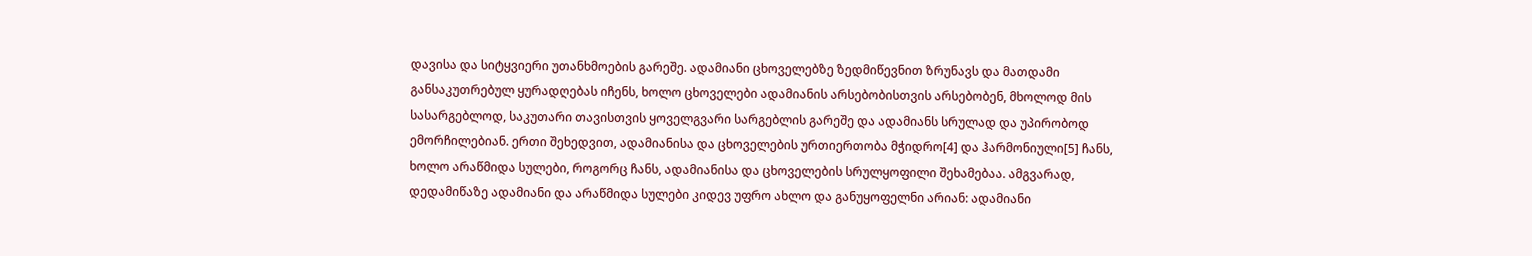დავისა და სიტყვიერი უთანხმოების გარეშე. ადამიანი ცხოველებზე ზედმიწევნით ზრუნავს და მათდამი განსაკუთრებულ ყურადღებას იჩენს, ხოლო ცხოველები ადამიანის არსებობისთვის არსებობენ, მხოლოდ მის სასარგებლოდ, საკუთარი თავისთვის ყოველგვარი სარგებლის გარეშე და ადამიანს სრულად და უპირობოდ ემორჩილებიან. ერთი შეხედვით, ადამიანისა და ცხოველების ურთიერთობა მჭიდრო[4] და ჰარმონიული[5] ჩანს, ხოლო არაწმიდა სულები, როგორც ჩანს, ადამიანისა და ცხოველების სრულყოფილი შეხამებაა. ამგვარად, დედამიწაზე ადამიანი და არაწმიდა სულები კიდევ უფრო ახლო და განუყოფელნი არიან: ადამიანი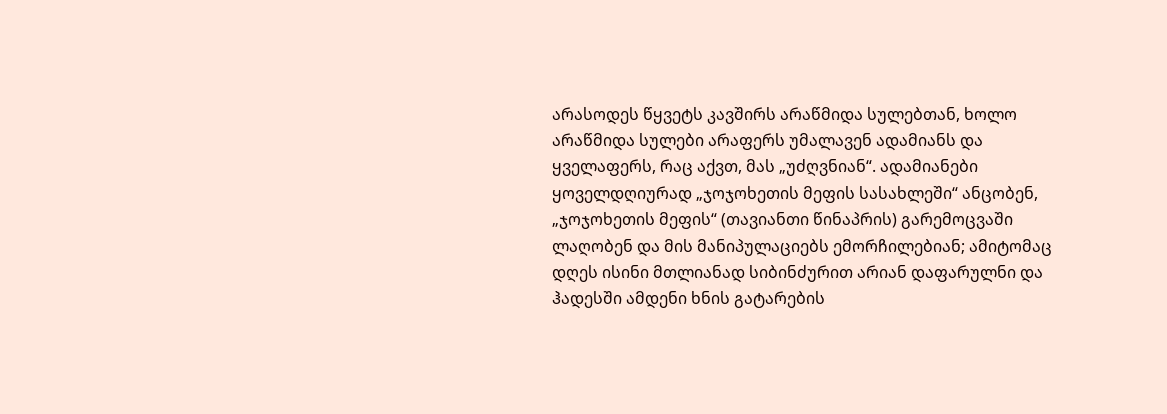არასოდეს წყვეტს კავშირს არაწმიდა სულებთან, ხოლო არაწმიდა სულები არაფერს უმალავენ ადამიანს და ყველაფერს, რაც აქვთ, მას „უძღვნიან“. ადამიანები ყოველდღიურად „ჯოჯოხეთის მეფის სასახლეში“ ანცობენ, „ჯოჯოხეთის მეფის“ (თავიანთი წინაპრის) გარემოცვაში ლაღობენ და მის მანიპულაციებს ემორჩილებიან; ამიტომაც დღეს ისინი მთლიანად სიბინძურით არიან დაფარულნი და ჰადესში ამდენი ხნის გატარების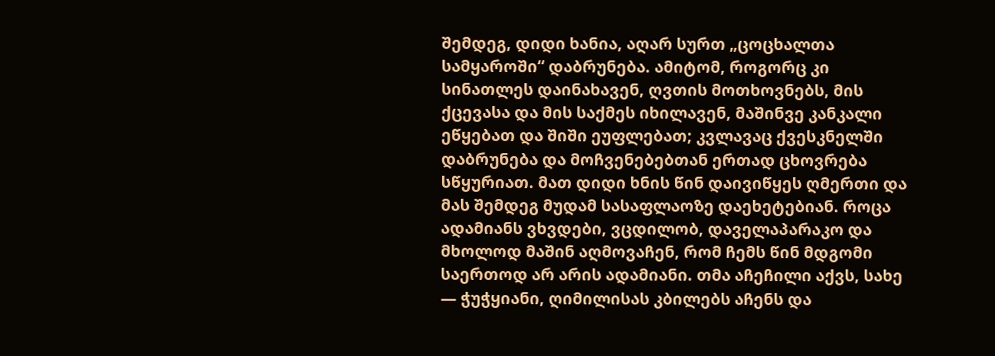შემდეგ, დიდი ხანია, აღარ სურთ „ცოცხალთა სამყაროში“ დაბრუნება. ამიტომ, როგორც კი სინათლეს დაინახავენ, ღვთის მოთხოვნებს, მის ქცევასა და მის საქმეს იხილავენ, მაშინვე კანკალი ეწყებათ და შიში ეუფლებათ; კვლავაც ქვესკნელში დაბრუნება და მოჩვენებებთან ერთად ცხოვრება სწყურიათ. მათ დიდი ხნის წინ დაივიწყეს ღმერთი და მას შემდეგ მუდამ სასაფლაოზე დაეხეტებიან. როცა ადამიანს ვხვდები, ვცდილობ, დაველაპარაკო და მხოლოდ მაშინ აღმოვაჩენ, რომ ჩემს წინ მდგომი საერთოდ არ არის ადამიანი. თმა აჩეჩილი აქვს, სახე — ჭუჭყიანი, ღიმილისას კბილებს აჩენს და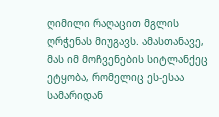ღიმილი რაღაცით მგლის ღრჭენას მიუგავს. ამასთანავე, მას იმ მოჩვენების სიტლანქეც ეტყობა, რომელიც ეს-ესაა სამარიდან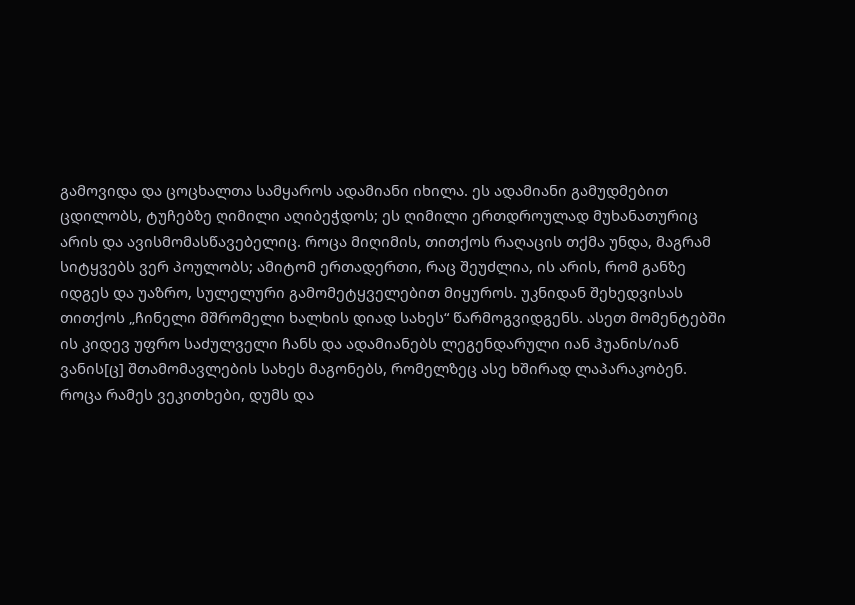გამოვიდა და ცოცხალთა სამყაროს ადამიანი იხილა. ეს ადამიანი გამუდმებით ცდილობს, ტუჩებზე ღიმილი აღიბეჭდოს; ეს ღიმილი ერთდროულად მუხანათურიც არის და ავისმომასწავებელიც. როცა მიღიმის, თითქოს რაღაცის თქმა უნდა, მაგრამ სიტყვებს ვერ პოულობს; ამიტომ ერთადერთი, რაც შეუძლია, ის არის, რომ განზე იდგეს და უაზრო, სულელური გამომეტყველებით მიყუროს. უკნიდან შეხედვისას თითქოს „ჩინელი მშრომელი ხალხის დიად სახეს“ წარმოგვიდგენს. ასეთ მომენტებში ის კიდევ უფრო საძულველი ჩანს და ადამიანებს ლეგენდარული იან ჰუანის/იან ვანის[ც] შთამომავლების სახეს მაგონებს, რომელზეც ასე ხშირად ლაპარაკობენ. როცა რამეს ვეკითხები, დუმს და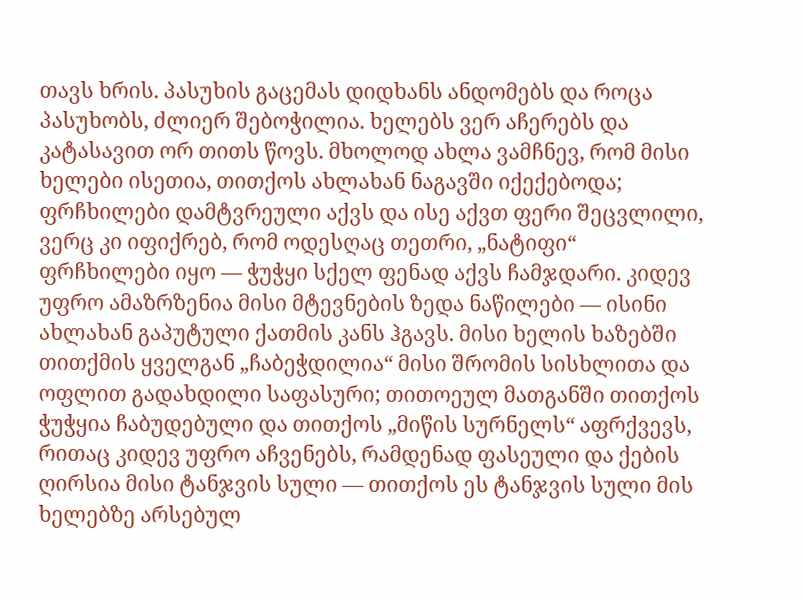თავს ხრის. პასუხის გაცემას დიდხანს ანდომებს და როცა პასუხობს, ძლიერ შებოჭილია. ხელებს ვერ აჩერებს და კატასავით ორ თითს წოვს. მხოლოდ ახლა ვამჩნევ, რომ მისი ხელები ისეთია, თითქოს ახლახან ნაგავში იქექებოდა; ფრჩხილები დამტვრეული აქვს და ისე აქვთ ფერი შეცვლილი, ვერც კი იფიქრებ, რომ ოდესღაც თეთრი, „ნატიფი“ ფრჩხილები იყო — ჭუჭყი სქელ ფენად აქვს ჩამჯდარი. კიდევ უფრო ამაზრზენია მისი მტევნების ზედა ნაწილები — ისინი ახლახან გაპუტული ქათმის კანს ჰგავს. მისი ხელის ხაზებში თითქმის ყველგან „ჩაბეჭდილია“ მისი შრომის სისხლითა და ოფლით გადახდილი საფასური; თითოეულ მათგანში თითქოს ჭუჭყია ჩაბუდებული და თითქოს „მიწის სურნელს“ აფრქვევს, რითაც კიდევ უფრო აჩვენებს, რამდენად ფასეული და ქების ღირსია მისი ტანჯვის სული — თითქოს ეს ტანჯვის სული მის ხელებზე არსებულ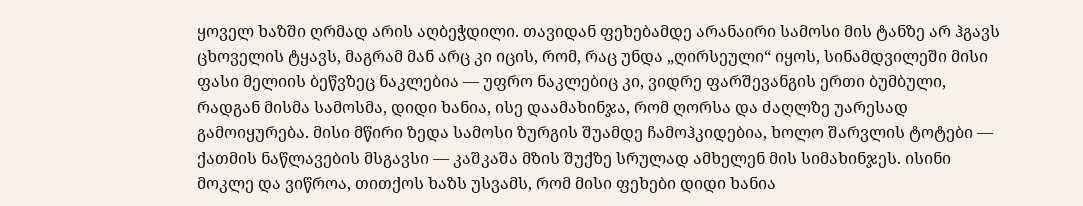ყოველ ხაზში ღრმად არის აღბეჭდილი. თავიდან ფეხებამდე არანაირი სამოსი მის ტანზე არ ჰგავს ცხოველის ტყავს, მაგრამ მან არც კი იცის, რომ, რაც უნდა „ღირსეული“ იყოს, სინამდვილეში მისი ფასი მელიის ბეწვზეც ნაკლებია — უფრო ნაკლებიც კი, ვიდრე ფარშევანგის ერთი ბუმბული, რადგან მისმა სამოსმა, დიდი ხანია, ისე დაამახინჯა, რომ ღორსა და ძაღლზე უარესად გამოიყურება. მისი მწირი ზედა სამოსი ზურგის შუამდე ჩამოჰკიდებია, ხოლო შარვლის ტოტები — ქათმის ნაწლავების მსგავსი — კაშკაშა მზის შუქზე სრულად ამხელენ მის სიმახინჯეს. ისინი მოკლე და ვიწროა, თითქოს ხაზს უსვამს, რომ მისი ფეხები დიდი ხანია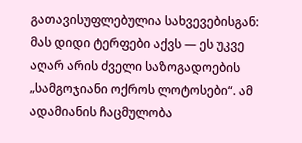გათავისუფლებულია სახვევებისგან: მას დიდი ტერფები აქვს — ეს უკვე აღარ არის ძველი საზოგადოების „სამგოჯიანი ოქროს ლოტოსები“. ამ ადამიანის ჩაცმულობა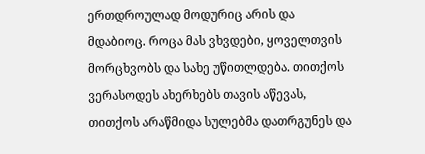ერთდროულად მოდურიც არის და მდაბიოც. როცა მას ვხვდები, ყოველთვის მორცხვობს და სახე უწითლდება. თითქოს ვერასოდეს ახერხებს თავის აწევას, თითქოს არაწმიდა სულებმა დათრგუნეს და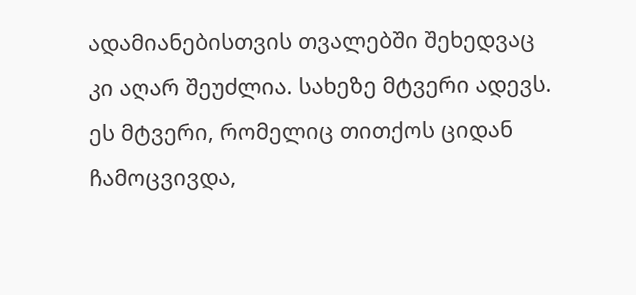ადამიანებისთვის თვალებში შეხედვაც კი აღარ შეუძლია. სახეზე მტვერი ადევს. ეს მტვერი, რომელიც თითქოს ციდან ჩამოცვივდა,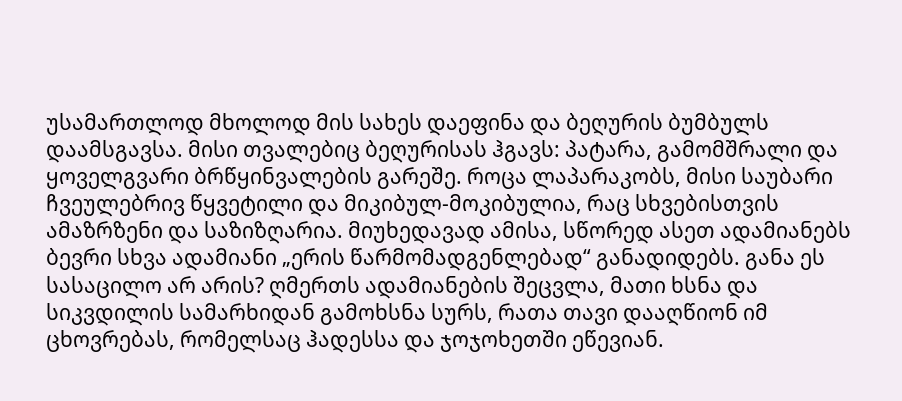უსამართლოდ მხოლოდ მის სახეს დაეფინა და ბეღურის ბუმბულს დაამსგავსა. მისი თვალებიც ბეღურისას ჰგავს: პატარა, გამომშრალი და ყოველგვარი ბრწყინვალების გარეშე. როცა ლაპარაკობს, მისი საუბარი ჩვეულებრივ წყვეტილი და მიკიბულ-მოკიბულია, რაც სხვებისთვის ამაზრზენი და საზიზღარია. მიუხედავად ამისა, სწორედ ასეთ ადამიანებს ბევრი სხვა ადამიანი „ერის წარმომადგენლებად“ განადიდებს. განა ეს სასაცილო არ არის? ღმერთს ადამიანების შეცვლა, მათი ხსნა და სიკვდილის სამარხიდან გამოხსნა სურს, რათა თავი დააღწიონ იმ ცხოვრებას, რომელსაც ჰადესსა და ჯოჯოხეთში ეწევიან.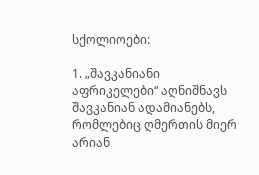სქოლიოები:

1. „შავკანიანი აფრიკელები“ აღნიშნავს შავკანიან ადამიანებს, რომლებიც ღმერთის მიერ არიან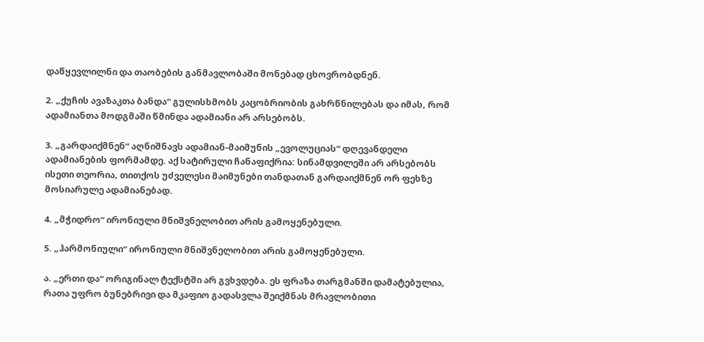დაწყევლილნი და თაობების განმავლობაში მონებად ცხოვრობდნენ.

2. „ქუჩის ავაზაკთა ბანდა“ გულისხმობს კაცობრიობის გახრწნილებას და იმას, რომ ადამიანთა მოდგმაში წმინდა ადამიანი არ არსებობს.

3. „გარდაიქმნენ“ აღნიშნავს ადამიან-მაიმუნის „ევოლუციას“ დღევანდელი ადამიანების ფორმამდე. აქ სატირული ჩანაფიქრია: სინამდვილეში არ არსებობს ისეთი თეორია, თითქოს უძველესი მაიმუნები თანდათან გარდაიქმნენ ორ ფეხზე მოსიარულე ადამიანებად.

4. „მჭიდრო“ ირონიული მნიშვნელობით არის გამოყენებული.

5. „ჰარმონიული“ ირონიული მნიშვნელობით არის გამოყენებული.

ა. „ერთი და“ ორიგინალ ტექსტში არ გვხვდება. ეს ფრაზა თარგმანში დამატებულია, რათა უფრო ბუნებრივი და მკაფიო გადასვლა შეიქმნას მრავლობითი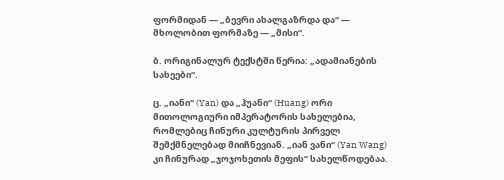ფორმიდან — „ბევრი ახალგაზრდა და“ — მხოლობით ფორმაზე — „მისი“.

ბ. ორიგინალურ ტექსტში წერია: „ადამიანების სახეები“.

ც. „იანი“ (Yan) და „ჰუანი“ (Huang) ორი მითოლოგიური იმპერატორის სახელებია, რომლებიც ჩინური კულტურის პირველ შემქმნელებად მიიჩნევიან. „იან ვანი“ (Yan Wang) კი ჩინურად „ჯოჯოხეთის მეფის“ სახელწოდებაა.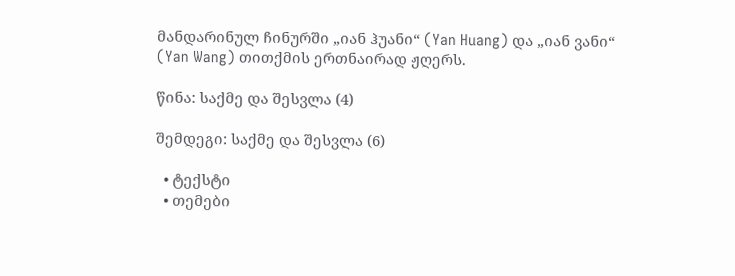მანდარინულ ჩინურში „იან ჰუანი“ (Yan Huang) და „იან ვანი“ (Yan Wang) თითქმის ერთნაირად ჟღერს.

წინა: საქმე და შესვლა (4)

შემდეგი: საქმე და შესვლა (6)

  • ტექსტი
  • თემები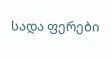სადა ფერები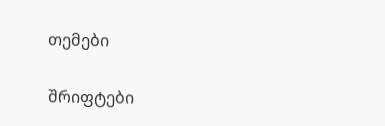თემები

შრიფტები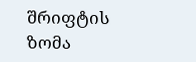შრიფტის ზომა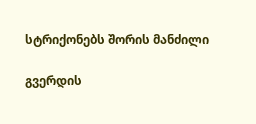სტრიქონებს შორის მანძილი

გვერდის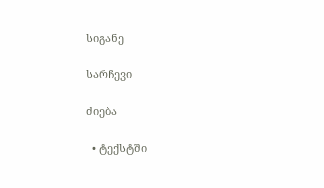სიგანე

სარჩევი

ძიება

  • ტექსტში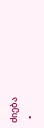ძიება
  •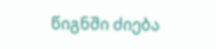წიგნში ძიება